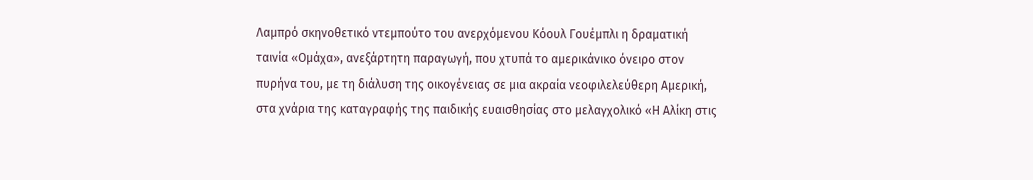Λαμπρό σκηνοθετικό ντεμπούτο του ανερχόμενου Κόουλ Γουέμπλι η δραματική ταινία «Ομάχα», ανεξάρτητη παραγωγή, που χτυπά το αμερικάνικο όνειρο στον πυρήνα του, με τη διάλυση της οικογένειας σε μια ακραία νεοφιλελεύθερη Αμερική, στα χνάρια της καταγραφής της παιδικής ευαισθησίας στο μελαγχολικό «Η Αλίκη στις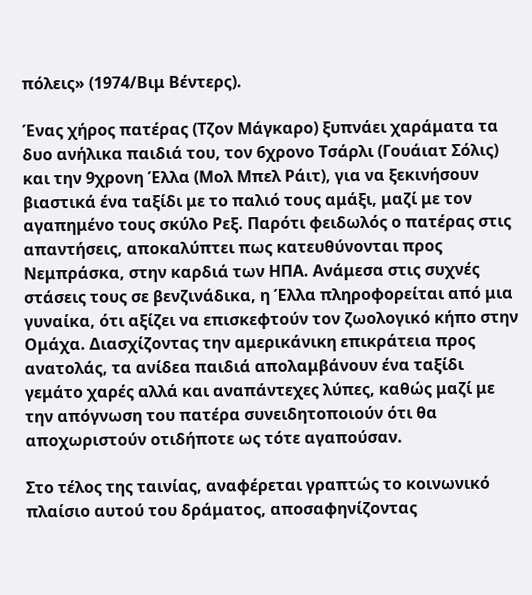πόλεις» (1974/Βιμ Βέντερς).

Ένας χήρος πατέρας (Τζον Μάγκαρο) ξυπνάει χαράματα τα δυο ανήλικα παιδιά του, τον 6χρονο Τσάρλι (Γουάιατ Σόλις) και την 9χρονη Έλλα (Μολ Μπελ Ράιτ), για να ξεκινήσουν βιαστικά ένα ταξίδι με το παλιό τους αμάξι, μαζί με τον αγαπημένο τους σκύλο Ρεξ. Παρότι φειδωλός ο πατέρας στις απαντήσεις, αποκαλύπτει πως κατευθύνονται προς Νεμπράσκα, στην καρδιά των ΗΠΑ. Ανάμεσα στις συχνές στάσεις τους σε βενζινάδικα, η Έλλα πληροφορείται από μια γυναίκα, ότι αξίζει να επισκεφτούν τον ζωολογικό κήπο στην Ομάχα. Διασχίζοντας την αμερικάνικη επικράτεια προς ανατολάς, τα ανίδεα παιδιά απολαμβάνουν ένα ταξίδι γεμάτο χαρές αλλά και αναπάντεχες λύπες, καθώς μαζί με την απόγνωση του πατέρα συνειδητοποιούν ότι θα αποχωριστούν οτιδήποτε ως τότε αγαπούσαν.

Στο τέλος της ταινίας, αναφέρεται γραπτώς το κοινωνικό πλαίσιο αυτού του δράματος, αποσαφηνίζοντας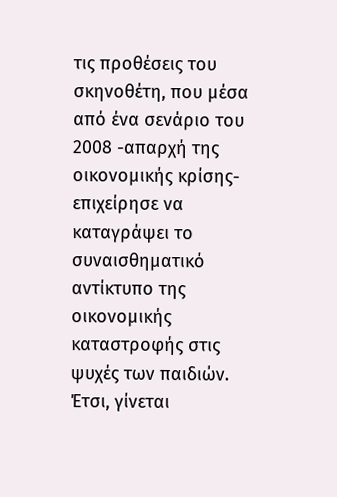τις προθέσεις του σκηνοθέτη, που μέσα από ένα σενάριο του 2008 -απαρχή της οικονομικής κρίσης- επιχείρησε να καταγράψει το συναισθηματικό αντίκτυπο της οικονομικής καταστροφής στις ψυχές των παιδιών. Έτσι, γίνεται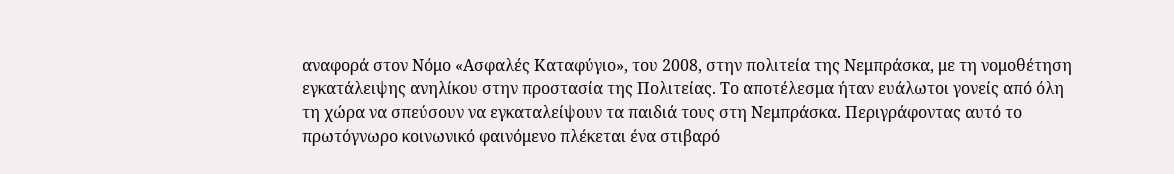αναφορά στον Νόμο «Ασφαλές Καταφύγιο», του 2008, στην πολιτεία της Νεμπράσκα, με τη νομοθέτηση εγκατάλειψης ανηλίκου στην προστασία της Πολιτείας. Το αποτέλεσμα ήταν ευάλωτοι γονείς από όλη τη χώρα να σπεύσουν να εγκαταλείψουν τα παιδιά τους στη Νεμπράσκα. Περιγράφοντας αυτό το πρωτόγνωρο κοινωνικό φαινόμενο πλέκεται ένα στιβαρό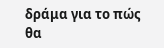δράμα για το πώς θα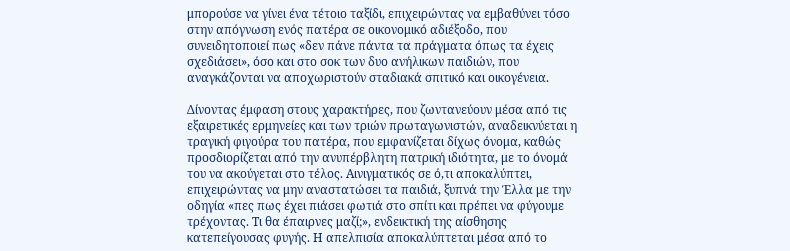μπορούσε να γίνει ένα τέτοιο ταξίδι, επιχειρώντας να εμβαθύνει τόσο στην απόγνωση ενός πατέρα σε οικονομικό αδιέξοδο, που συνειδητοποιεί πως «δεν πάνε πάντα τα πράγματα όπως τα έχεις σχεδιάσει», όσο και στο σοκ των δυο ανήλικων παιδιών, που αναγκάζονται να αποχωριστούν σταδιακά σπιτικό και οικογένεια.

Δίνοντας έμφαση στους χαρακτήρες, που ζωντανεύουν μέσα από τις εξαιρετικές ερμηνείες και των τριών πρωταγωνιστών, αναδεικνύεται η τραγική φιγούρα του πατέρα, που εμφανίζεται δίχως όνομα, καθώς προσδιορίζεται από την ανυπέρβλητη πατρική ιδιότητα, με το όνομά του να ακούγεται στο τέλος. Αινιγματικός σε ό,τι αποκαλύπτει, επιχειρώντας να μην αναστατώσει τα παιδιά, ξυπνά την Έλλα με την οδηγία «πες πως έχει πιάσει φωτιά στο σπίτι και πρέπει να φύγουμε τρέχοντας. Τι θα έπαιρνες μαζί;», ενδεικτική της αίσθησης κατεπείγουσας φυγής. Η απελπισία αποκαλύπτεται μέσα από το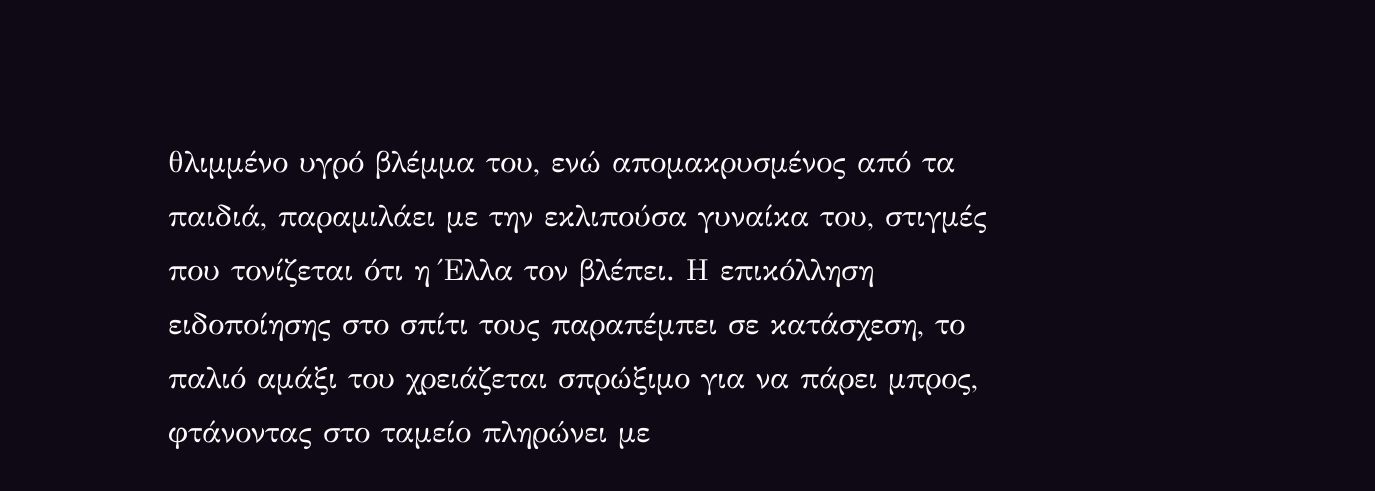θλιμμένο υγρό βλέμμα του, ενώ απομακρυσμένος από τα παιδιά, παραμιλάει με την εκλιπούσα γυναίκα του, στιγμές που τονίζεται ότι η Έλλα τον βλέπει. Η επικόλληση ειδοποίησης στο σπίτι τους παραπέμπει σε κατάσχεση, το παλιό αμάξι του χρειάζεται σπρώξιμο για να πάρει μπρος, φτάνοντας στο ταμείο πληρώνει με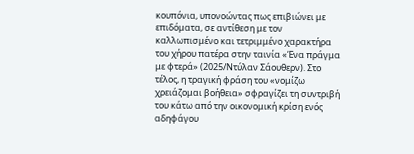κουπόνια, υπονοώντας πως επιβιώνει με επιδόματα, σε αντίθεση με τον καλλωπισμένο και τετριμμένο χαρακτήρα του χήρου πατέρα στην ταινία «Ένα πράγμα με φτερά» (2025/Ντύλαν Σάουθερν). Στο τέλος, η τραγική φράση του «νομίζω χρειάζομαι βοήθεια» σφραγίζει τη συντριβή του κάτω από την οικονομική κρίση ενός αδηφάγου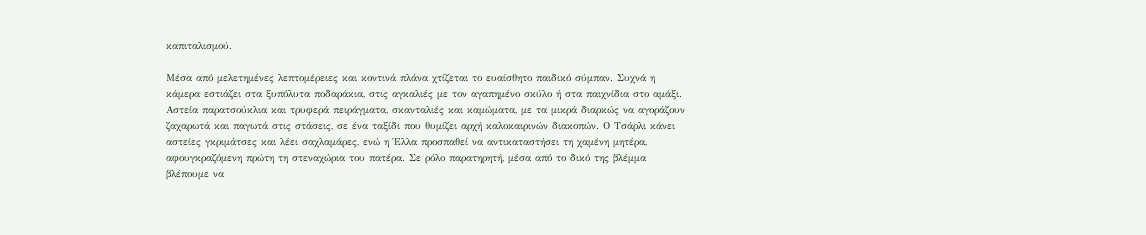καπιταλισμού.

Μέσα από μελετημένες λεπτομέρειες και κοντινά πλάνα χτίζεται το ευαίσθητο παιδικό σύμπαν. Συχνά η κάμερα εστιάζει στα ξυπόλυτα ποδαράκια, στις αγκαλιές με τον αγαπημένο σκύλο ή στα παιχνίδια στο αμάξι. Αστεία παρατσούκλια και τρυφερά πειράγματα, σκανταλιές και καμώματα, με τα μικρά διαρκώς να αγοράζουν ζαχαρωτά και παγωτά στις στάσεις, σε ένα ταξίδι που θυμίζει αρχή καλοκαιρινών διακοπών. Ο Τσάρλι κάνει αστείες γκριμάτσες και λέει σαχλαμάρες, ενώ η Έλλα προσπαθεί να αντικαταστήσει τη χαμένη μητέρα, αφουγκραζόμενη πρώτη τη στεναχώρια του πατέρα. Σε ρόλο παρατηρητή, μέσα από το δικό της βλέμμα βλέπουμε να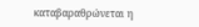καταβαραθρώνεται η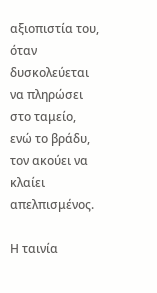αξιοπιστία του, όταν δυσκολεύεται να πληρώσει στο ταμείο, ενώ το βράδυ, τον ακούει να κλαίει απελπισμένος.

Η ταινία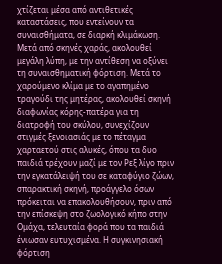χτίζεται μέσα από αντιθετικές καταστάσεις, που εντείνουν τα συναισθήματα, σε διαρκή κλιμάκωση. Μετά από σκηνές χαράς, ακολουθεί μεγάλη λύπη, με την αντίθεση να οξύνει τη συναισθηματική φόρτιση. Μετά το χαρούμενο κλίμα με το αγαπημένο τραγούδι της μητέρας, ακολουθεί σκηνή διαφωνίας κόρης-πατέρα για τη διατροφή του σκύλου, συνεχίζουν στιγμές ξενοιασιάς με το πέταγμα χαρταετού στις αλυκές, όπου τα δυο παιδιά τρέχουν μαζί με τον Ρεξ λίγο πριν την εγκατάλειψή του σε καταφύγιο ζώων, σπαρακτική σκηνή, προάγγελο όσων πρόκειται να επακολουθήσουν, πριν από την επίσκεψη στο ζωολογικό κήπο στην Ομάχα, τελευταία φορά που τα παιδιά ένιωσαν ευτυχισμένα. Η συγκινησιακή φόρτιση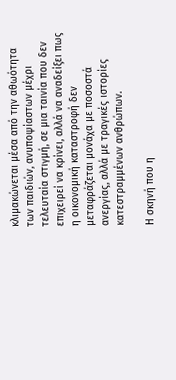κλιμακώνεται μέσα από την αθωότητα των παιδιών, ανυποψίαστων μέχρι τελευταία στιγμή, σε μια ταινία που δεν επιχειρεί να κρίνει, αλλά να αναδείξει πως η οικονομική καταστροφή δεν μεταφράζεται μονάχα με ποσοστά ανεργίας, αλλά με τραγικές ιστορίες κατεστραμμένων ανθρώπων.

Η σκηνή που η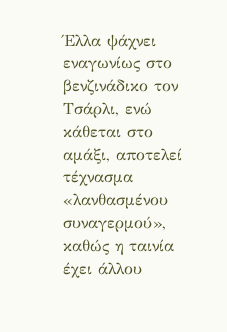Έλλα ψάχνει εναγωνίως στο βενζινάδικο τον Τσάρλι, ενώ κάθεται στο αμάξι, αποτελεί τέχνασμα «λανθασμένου συναγερμού», καθώς η ταινία έχει άλλου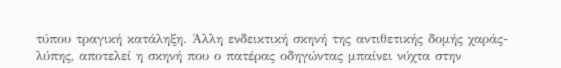τύπου τραγική κατάληξη. Άλλη ενδεικτική σκηνή της αντιθετικής δομής χαράς-λύπης, αποτελεί η σκηνή που ο πατέρας οδηγώντας μπαίνει νύχτα στην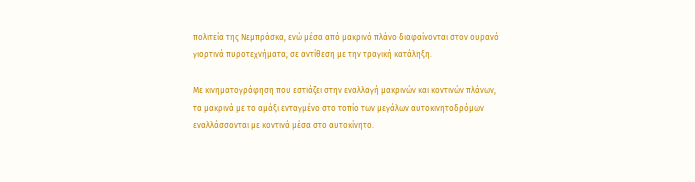πολιτεία της Νεμπράσκα, ενώ μέσα από μακρινό πλάνο διαφαίνονται στον ουρανό γιορτινά πυροτεχνήματα, σε αντίθεση με την τραγική κατάληξη.

Με κινηματογράφηση που εστιάζει στην εναλλαγή μακρινών και κοντινών πλάνων, τα μακρινά με το αμάξι ενταγμένο στο τοπίο των μεγάλων αυτοκινητοδρόμων εναλλάσσονται με κοντινά μέσα στο αυτοκίνητο.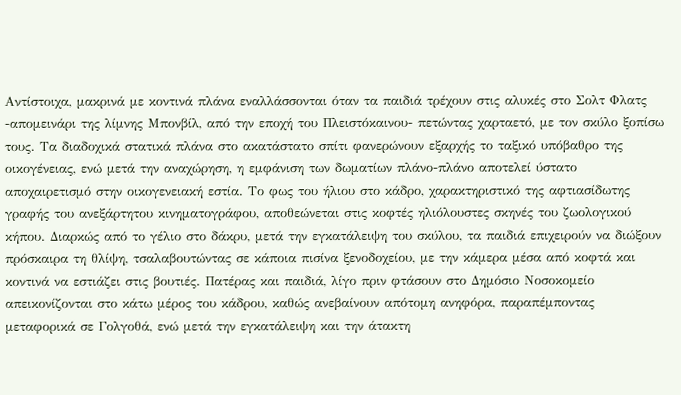Αντίστοιχα, μακρινά με κοντινά πλάνα εναλλάσσονται όταν τα παιδιά τρέχουν στις αλυκές στο Σολτ Φλατς -απομεινάρι της λίμνης Μπονβίλ, από την εποχή του Πλειστόκαινου- πετώντας χαρταετό, με τον σκύλο ξοπίσω τους. Τα διαδοχικά στατικά πλάνα στο ακατάστατο σπίτι φανερώνουν εξαρχής το ταξικό υπόβαθρο της οικογένειας, ενώ μετά την αναχώρηση, η εμφάνιση των δωματίων πλάνο-πλάνο αποτελεί ύστατο αποχαιρετισμό στην οικογενειακή εστία. Το φως του ήλιου στο κάδρο, χαρακτηριστικό της αφτιασίδωτης γραφής του ανεξάρτητου κινηματογράφου, αποθεώνεται στις κοφτές ηλιόλουστες σκηνές του ζωολογικού κήπου. Διαρκώς από το γέλιο στο δάκρυ, μετά την εγκατάλειψη του σκύλου, τα παιδιά επιχειρούν να διώξουν πρόσκαιρα τη θλίψη, τσαλαβουτώντας σε κάποια πισίνα ξενοδοχείου, με την κάμερα μέσα από κοφτά και κοντινά να εστιάζει στις βουτιές. Πατέρας και παιδιά, λίγο πριν φτάσουν στο Δημόσιο Νοσοκομείο απεικονίζονται στο κάτω μέρος του κάδρου, καθώς ανεβαίνουν απότομη ανηφόρα, παραπέμποντας μεταφορικά σε Γολγοθά, ενώ μετά την εγκατάλειψη και την άτακτη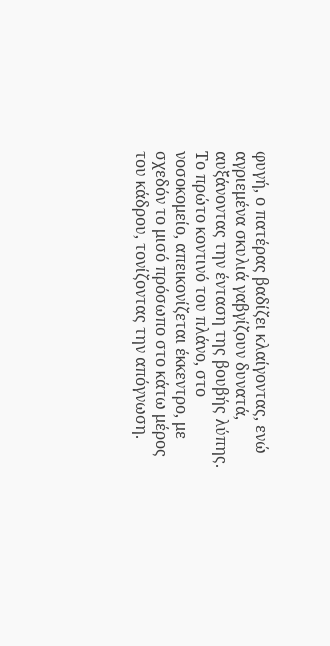φυγή, ο πατέρας βαδίζει κλαίγοντας, ενώ αγριεμένα σκυλιά γαβγίζουν δυνατά, αυξάνοντας την ένταση της βουβής λύπης. Το πρώτο κοντινό του πλάνο, στο νοσοκομείο, απεικονίζεται έκκεντρο, με σχεδόν το μισό πρόσωπο στο κάτω μέρος του κάδρου, τονίζοντας την απόγνωση.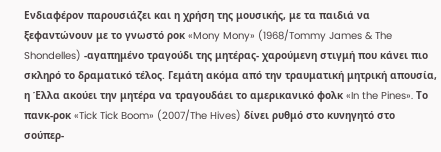Ενδιαφέρον παρουσιάζει και η χρήση της μουσικής, με τα παιδιά να ξεφαντώνουν με το γνωστό ροκ «Mony Mony» (1968/Tommy James & The Shondelles) -αγαπημένο τραγούδι της μητέρας- χαρούμενη στιγμή που κάνει πιο σκληρό το δραματικό τέλος. Γεμάτη ακόμα από την τραυματική μητρική απουσία, η Έλλα ακούει την μητέρα να τραγουδάει το αμερικανικό φολκ «In the Pines». Το πανκ-ροκ «Tick Tick Boom» (2007/The Hives) δίνει ρυθμό στο κυνηγητό στο σούπερ-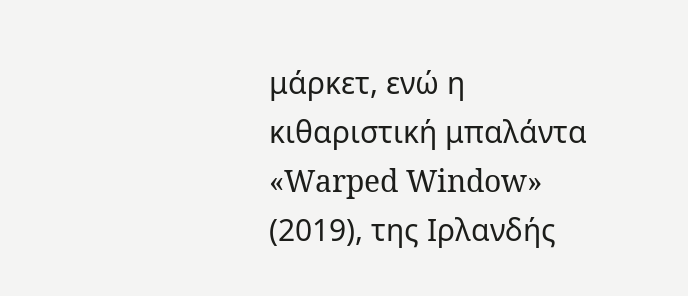μάρκετ, ενώ η κιθαριστική μπαλάντα «Warped Window» (2019), της Ιρλανδής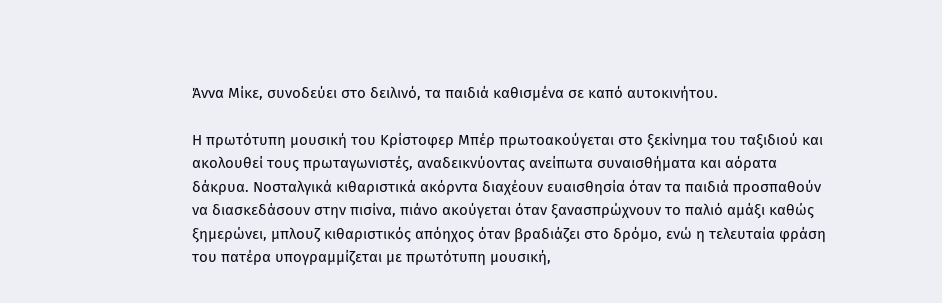Άννα Μίκε, συνοδεύει στο δειλινό, τα παιδιά καθισμένα σε καπό αυτοκινήτου.

Η πρωτότυπη μουσική του Κρίστοφερ Μπέρ πρωτοακούγεται στο ξεκίνημα του ταξιδιού και ακολουθεί τους πρωταγωνιστές, αναδεικνύοντας ανείπωτα συναισθήματα και αόρατα δάκρυα. Νοσταλγικά κιθαριστικά ακόρντα διαχέουν ευαισθησία όταν τα παιδιά προσπαθούν να διασκεδάσουν στην πισίνα, πιάνο ακούγεται όταν ξανασπρώχνουν το παλιό αμάξι καθώς ξημερώνει, μπλουζ κιθαριστικός απόηχος όταν βραδιάζει στο δρόμο, ενώ η τελευταία φράση του πατέρα υπογραμμίζεται με πρωτότυπη μουσική,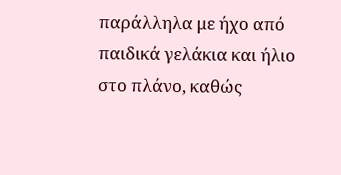παράλληλα με ήχο από παιδικά γελάκια και ήλιο στο πλάνο, καθώς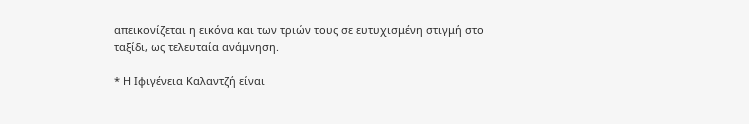απεικονίζεται η εικόνα και των τριών τους σε ευτυχισμένη στιγμή στο ταξίδι, ως τελευταία ανάμνηση.

* Η Ιφιγένεια Καλαντζή είναι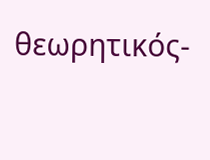θεωρητικός-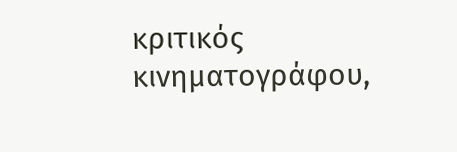κριτικός κινηματογράφου,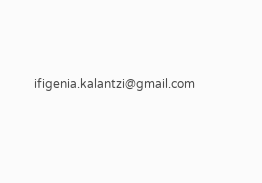ifigenia.kalantzi@gmail.com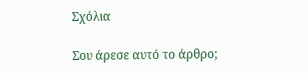Σχόλια

Σου άρεσε αυτό το άρθρο;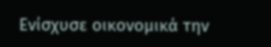Ενίσχυσε οικονομικά την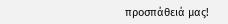προσπάθειά μας!